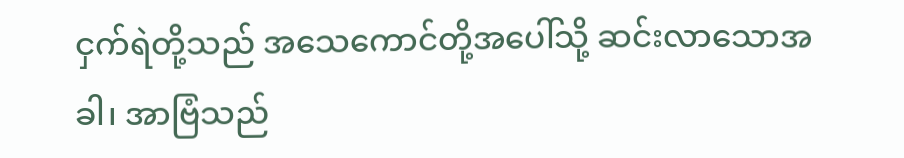ငှက်ရဲတို့သည် အသေကောင်တို့အပေါ်သို့ ဆင်းလာသောအခါ၊ အာဗြံသည်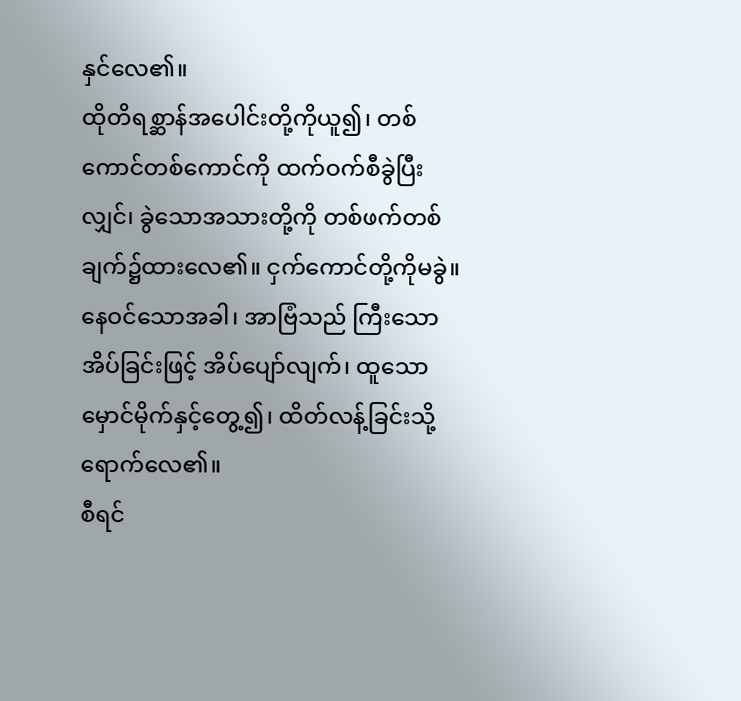နှင်လေ၏။
ထိုတိရစ္ဆာန်အပေါင်းတို့ကိုယူ၍၊ တစ်ကောင်တစ်ကောင်ကို ထက်ဝက်စီခွဲပြီးလျှင်၊ ခွဲသောအသားတို့ကို တစ်ဖက်တစ်ချက်၌ထားလေ၏။ ငှက်ကောင်တို့ကိုမခွဲ။
နေဝင်သောအခါ၊ အာဗြံသည် ကြီးသောအိပ်ခြင်းဖြင့် အိပ်ပျော်လျက်၊ ထူသောမှောင်မိုက်နှင့်တွေ့၍၊ ထိတ်လန့်ခြင်းသို့ ရောက်လေ၏။
စီရင်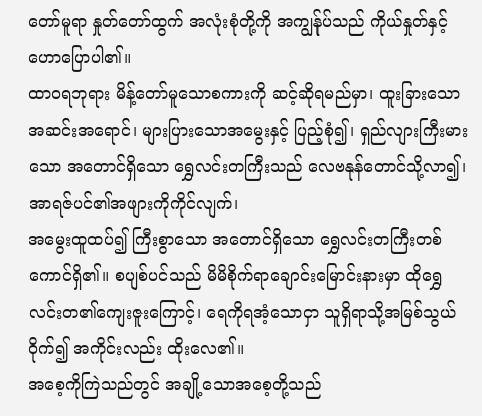တော်မူရာ နှုတ်တော်ထွက် အလုံးစုံတို့ကို အကျွန်ုပ်သည် ကိုယ်နှုတ်နှင့် ဟောပြောပါ၏။
ထာဝရဘုရား မိန့်တော်မူသောစကားကို ဆင့်ဆိုရမည်မှာ၊ ထူးခြားသောအဆင်းအရောင်၊ များပြားသောအမွေးနှင့် ပြည့်စုံ၍၊ ရှည်လျားကြီးမားသော အတောင်ရှိသော ရွှေလင်းတကြီးသည် လေဗနုန်တောင်သို့လာ၍၊ အာရဇ်ပင်၏အဖျားကိုကိုင်လျက်၊
အမွေးထူထပ်၍ ကြီးစွာသော အတောင်ရှိသော ရွှေလင်းတကြီးတစ်ကောင်ရှိ၏။ စပျစ်ပင်သည် မိမိစိုက်ရာချောင်းမြောင်းနားမှာ ထိုရွှေလင်းတ၏ကျေးဇူးကြောင့်၊ ရေကိုရအံ့သောငှာ သူရှိရာသို့အမြစ်သွယ်ဝိုက်၍ အကိုင်းလည်း ထိုးလေ၏။
အစေ့ကိုကြဲသည်တွင် အချို့သောအစေ့တို့သည်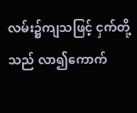လမ်း၌ကျသဖြင့် ငှက်တို့သည် လာ၍ကောက်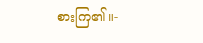စားကြ၏။-